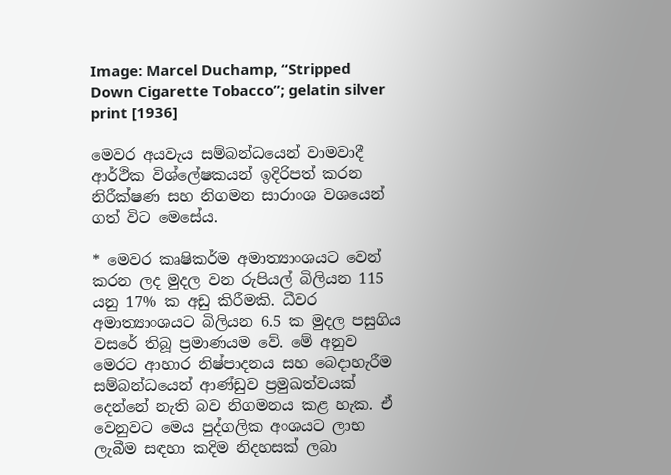Image: Marcel Duchamp, “Stripped Down Cigarette Tobacco”; gelatin silver print [1936]

මෙවර අයවැය සම්බන්ධයෙන් වාමවාදී ආර්ථික විශ්ලේෂකයන් ඉදිරිපත් කරන නිරීක්ෂණ සහ නිගමන සාරාංශ වශයෙන් ගත් විට මෙසේය.

* මෙවර කෘෂිකර්ම අමාත්‍යාංශයට වෙන් කරන ලද මුදල වන රුපියල් බිලියන 115 යනු 17% ක අඩු කිරීමකි. ධීවර අමාත්‍යාංශයට බිලියන 6.5 ක මුදල පසුගිය වසරේ තිබූ ප්‍රමාණයම වේ. මේ අනුව මෙරට ආහාර නිෂ්පාදනය සහ බෙදාහැරීම සම්බන්ධයෙන් ආණ්ඩුව ප්‍රමුඛත්වයක් දෙන්නේ නැති බව නිගමනය කළ හැක. ඒ වෙනුවට මෙය පුද්ගලික අංශයට ලාභ ලැබීම සඳහා කදිම නිදහසක් ලබා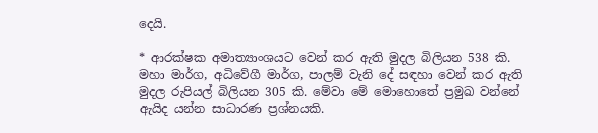දෙයි.

* ආරක්ෂක අමාත්‍යාංශයට වෙන් කර ඇති මුදල බිලියන 538 කි. මහා මාර්ග, අධිවේගී මාර්ග, පාලම් වැනි දේ සඳහා වෙන් කර ඇති මුදල රුපියල් බිලියන 305 කි. මේවා මේ මොහොතේ ප්‍රමුඛ වන්නේ ඇයිද යන්න සාධාරණ ප්‍රශ්නයකි.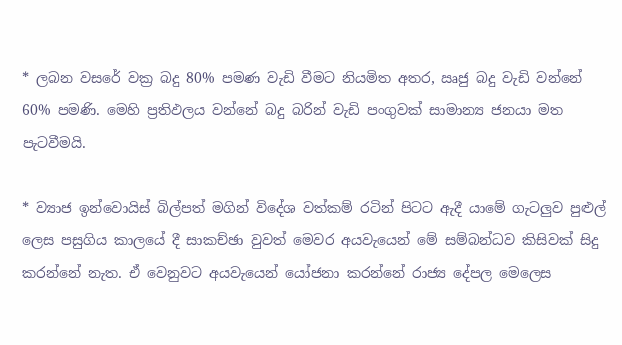* ලබන වසරේ වක්‍ර බදු 80% පමණ වැඩි වීමට නියමිත අතර, ඍජු බදු වැඩි වන්නේ 60% පමණි. මෙහි ප්‍රතිඵලය වන්නේ බදු බරින් වැඩි පංගුවක් සාමාන්‍ය ජනයා මත පැටවීමයි.

* ව්‍යාජ ඉන්වොයිස් බිල්පත් මගින් විදේශ වත්කම් රටින් පිටට ඇදී යාමේ ගැටලුව පුළුල් ලෙස පසුගිය කාලයේ දී සාකච්ඡා වුවත් මෙවර අයවැයෙන් මේ සම්බන්ධව කිසිවක් සිදු කරන්නේ නැත. ඒ වෙනුවට අයවැයෙන් යෝජනා කරන්නේ රාජ්‍ය දේපල මෙලෙස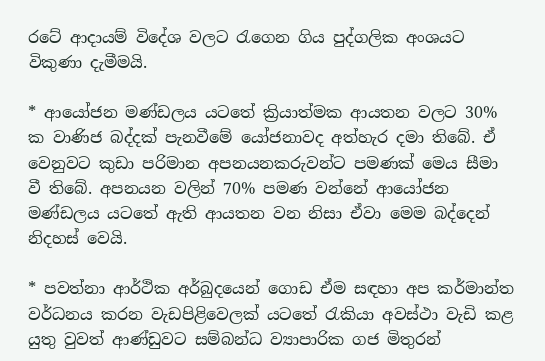රටේ ආදායම් විදේශ වලට රැගෙන ගිය පුද්ගලික අංශයට විකුණා දැමීමයි.

* ආයෝජන මණ්ඩලය යටතේ ක්‍රියාත්මක ආයතන වලට 30% ක වාණිජ බද්දක් පැනවීමේ යෝජනාවද අත්හැර දමා තිබේ. ඒ වෙනුවට කුඩා පරිමාන අපනයනකරුවන්ට පමණක් මෙය සීමා වී තිබේ. අපනයන වලින් 70% පමණ වන්නේ ආයෝජන මණ්ඩලය යටතේ ඇති ආයතන වන නිසා ඒවා මෙම බද්දෙන් නිදහස් වෙයි.

* පවත්නා ආර්ථික අර්බුදයෙන් ගොඩ ඒම සඳහා අප කර්මාන්ත වර්ධනය කරන වැඩපිළිවෙලක් යටතේ රැකියා අවස්ථා වැඩි කළ යුතු වුවත් ආණ්ඩුවට සම්බන්ධ ව්‍යාපාරික ගජ මිතුරන්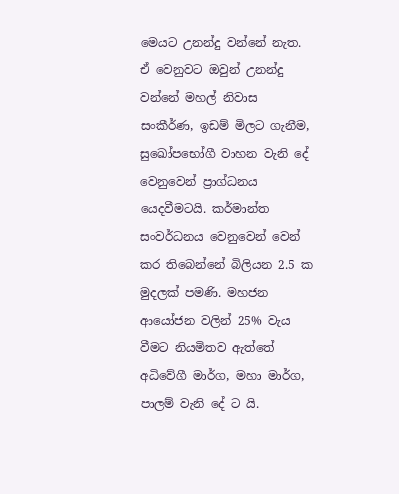මෙයට උනන්දු වන්නේ නැත. ඒ වෙනුවට ඔවුන් උනන්දු වන්නේ මහල් නිවාස සංකීර්ණ, ඉඩම් මිලට ගැනීම, සුඛෝපභෝගී වාහන වැනි දේ වෙනුවෙන් ප්‍රාග්ධනය යෙදවීමටයි. කර්මාන්ත සංවර්ධනය වෙනුවෙන් වෙන් කර තිබෙන්නේ බිලියන 2.5 ක මුදලක් පමණි. මහජන ආයෝජන වලින් 25% වැය වීමට නියමිතව ඇත්තේ අධිවේගී මාර්ග, මහා මාර්ග, පාලම් වැනි දේ ට යි.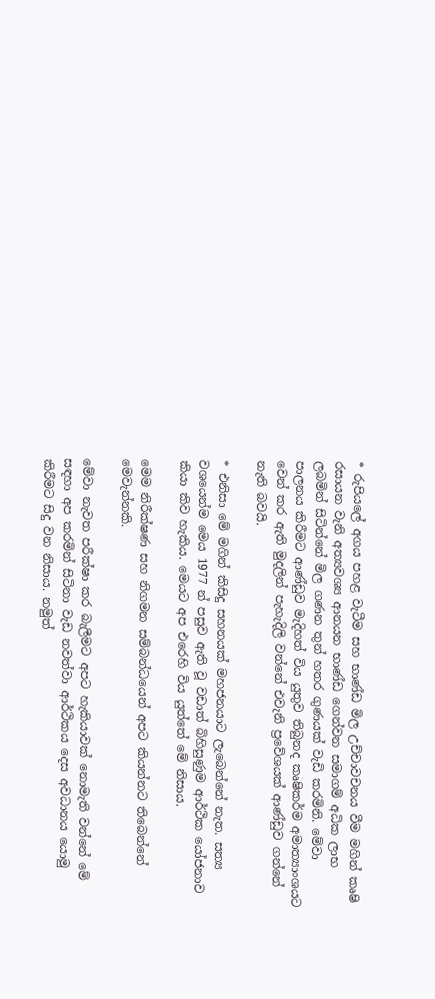* රුපියලේ අගය පහළ වැටීම සහ භාණ්ඩ මිල උච්චාවචනය වීම මගින් කෘෂි රසායන වැනි අත්‍යවශ්‍ය ආනයන භාණ්ඩ ගෙන්වන සමාගම් අධික ලාභ ලබමින් සිටින්නේ මිල ගණන තුන් හතර ගුණයක් වැඩි කරමිනි. මේවා පාලනය කිරීමට ආණ්ඩුව මැදිහත් විය යුතුව තිබුනද කෘෂිකර්ම අමාත්‍යාංශයට වෙන් කර ඇති මුදලින් පැහැදිලි වන්නේ එවැනි ප්‍රවේශයක් ආණ්ඩුව ගන්නේ නැති බවයි.

* එනිසා මේ මගින් කිසිදු සහනයක් මහජනයාට ලැබෙන්නේ නැත. සත්‍ය වශයෙන්ම මෙය 1977 න් පසුව ඇති වූ වඩාත් බිහිසුණුම ආර්ථික යෝජනාව කියා කිව හැකිය. මෙයට අප එරෙහි විය යුත්තේ මේ නිසාය.

මෙම නිරීක්ෂණ සහ නිගමන සම්බන්ධයෙන් අපට කියන්නට තිබෙන්නේ මෙවැන්නකි.

මේවා නැවත පරීක්ෂා කර බැලීමට අපට හැකියාවක් නොමැති වන්නේ මේ සඳහා අප කරමින් සිටිනා වැඩ නවත්වා ආර්ථිකය දෙස අවධානය යොමු කිරීමට සිදු වන නිසාය. නමුත්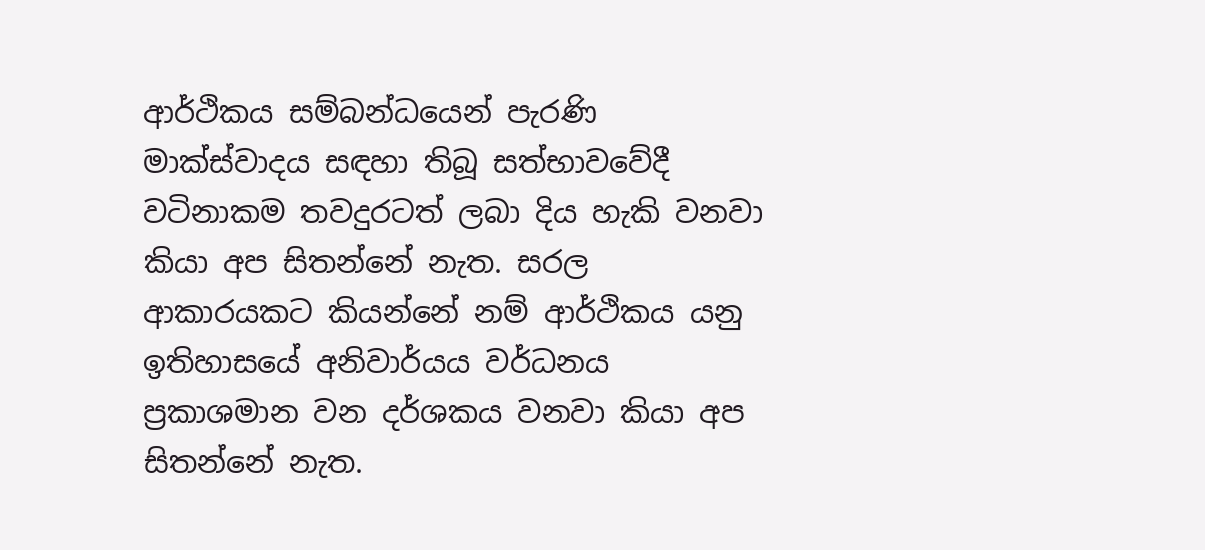ආර්ථිකය සම්බන්ධයෙන් පැරණි මාක්ස්වාදය සඳහා තිබූ සත්භාවවේදී වටිනාකම තවදුරටත් ලබා දිය හැකි වනවා කියා අප සිතන්නේ නැත. සරල ආකාරයකට කියන්නේ නම් ආර්ථිකය යනු ඉතිහාසයේ අනිවාර්යය වර්ධනය ප්‍රකාශමාන වන දර්ශකය වනවා කියා අප සිතන්නේ නැත.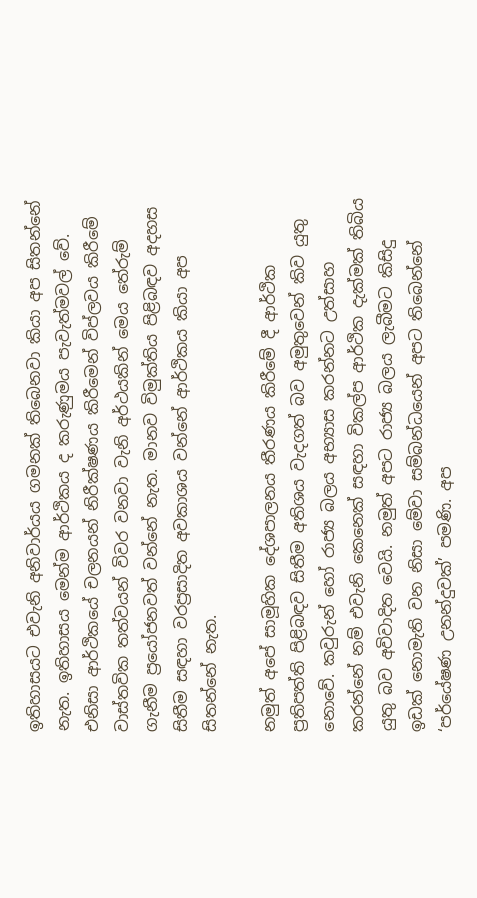ඉතිහාසයට එවැනි අනිවාර්යය ගමනක් තිබෙනවා කියා අප සිතන්නේ නැත. ඉතිහාසය මෙන්ම ආර්ථිකය ද කරුණුමය පැවැත්මවල් වේ. එනිසා ආර්ථිකයේ චලනයන් නිරීක්ෂණය කිරීමෙන් විප්ලවය කිරීමේ වාස්තවික තත්වයන් විවර වනවා වැනි අර්ථයකින් මෙය තේරුම් ගැනීම ප්‍රයෝජනවත් වන්නේ නැත. මානව විමුක්තිය පිළිබඳව අදහස සිතීම සඳහා වරප්‍රසාදිත අවකාශය වන්නේ ආර්ථිකය කියා අප සිතන්නේ නැත.

නමුත් අපේ සාමූහික දේශපාලනය තීරණය කිරීමේ දී ආර්ථික ප්‍රතිපත්ති පිළිබඳව සිතීම අතිශය වැදගත් බව අමුතුවෙන් කිව යුතු නොවේ. කවුරුන් හෝ රාජ්‍ය බලය අභ්‍යාස කරන්නට උත්සාහ කරන්නේ නම් එවැනි කෙනෙක් සඳහා විකල්ප ආර්ථික දැක්මක් තිබිය යුතු බව අවිවාදිත වෙයි. නමුත් අපට රාජ්‍ය බලය ලැබීමට කිසිදු ඉඩක් නොමැති වන නිසා මේවා සම්බන්ධයෙන් අපට තිබෙන්නේ ‘පර්යේෂණ උනන්දුවක්’ පමණි. අප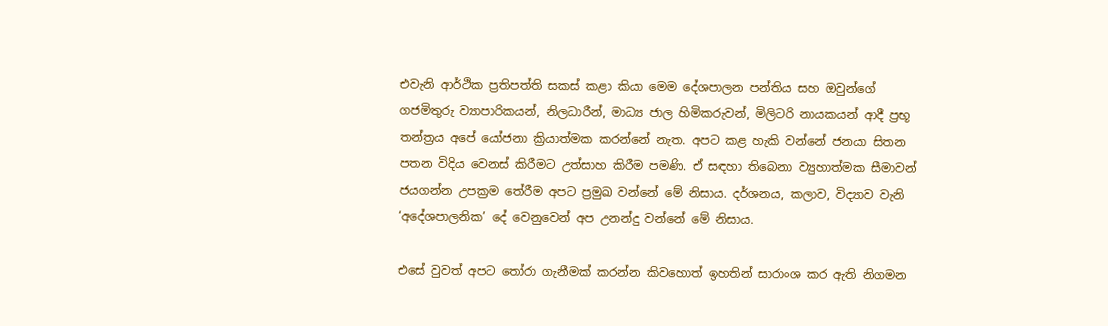එවැනි ආර්ථික ප්‍රතිපත්ති සකස් කළා කියා මෙම දේශපාලන පන්තිය සහ ඔවුන්ගේ ගජමිතුරු ව්‍යාපාරිකයන්, නිලධාරීන්, මාධ්‍ය ජාල හිමිකරුවන්, මිලිටරි නායකයන් ආදී ප්‍රභූ තන්ත්‍රය අපේ යෝජනා ක්‍රියාත්මක කරන්නේ නැත. අපට කළ හැකි වන්නේ ජනයා සිතන පතන විදිය වෙනස් කිරීමට උත්සාහ කිරීම පමණි. ඒ සඳහා තිබෙනා ව්‍යුහාත්මක සීමාවන් ජයගන්න උපක්‍රම තේරීම අපට ප්‍රමුඛ වන්නේ මේ නිසාය. දර්ශනය, කලාව, විද්‍යාව වැනි ‘අදේශපාලනික’ දේ වෙනුවෙන් අප උනන්දු වන්නේ මේ නිසාය.

එසේ වුවත් අපට තෝරා ගැනීමක් කරන්න කිවහොත් ඉහතින් සාරාංශ කර ඇති නිගමන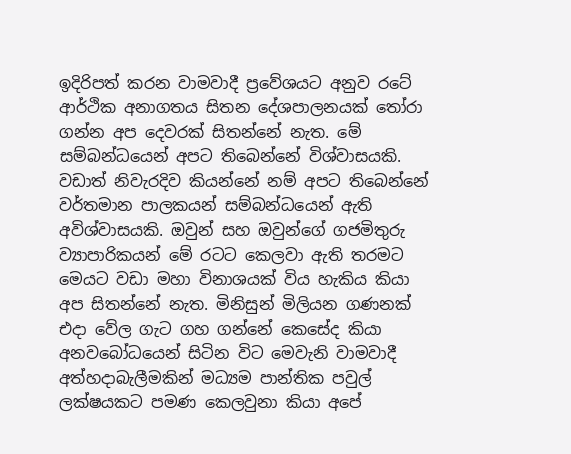ඉදිරිපත් කරන වාමවාදී ප්‍රවේශයට අනුව රටේ ආර්ථික අනාගතය සිතන දේශපාලනයක් තෝරා ගන්න අප දෙවරක් සිතන්නේ නැත. මේ සම්බන්ධයෙන් අපට තිබෙන්නේ විශ්වාසයකි. වඩාත් නිවැරදිව කියන්නේ නම් අපට තිබෙන්නේ වර්තමාන පාලකයන් සම්බන්ධයෙන් ඇති අවිශ්වාසයකි. ඔවුන් සහ ඔවුන්ගේ ගජමිතුරු ව්‍යාපාරිකයන් මේ රටට කෙලවා ඇති තරමට මෙයට වඩා මහා විනාශයක් විය හැකිය කියා අප සිතන්නේ නැත. මිනිසුන් මිලියන ගණනක් එදා වේල ගැට ගහ ගන්නේ කෙසේද කියා අනවබෝධයෙන් සිටින විට මෙවැනි වාමවාදී අත්හදාබැලීමකින් මධ්‍යම පාන්තික පවුල් ලක්ෂයකට පමණ කෙලවුනා කියා අපේ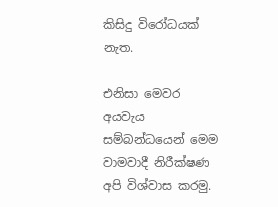කිසිදු විරෝධයක් නැත.

එනිසා මෙවර අයවැය සම්බන්ධයෙන් මෙම වාමවාදී නිරීක්ෂණ අපි විශ්වාස කරමු.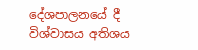දේශපාලනයේ දී විශ්වාසය අතිශය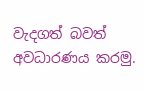වැදගත් බවත් අවධාරණය කරමු.